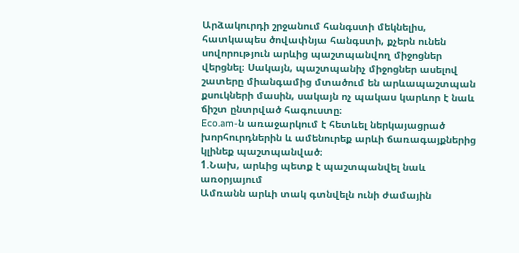Արձակուրդի շրջանում հանգստի մեկնելիս, հատկապես ծովափնյա հանգստի, քչերն ունեն սովորություն արևից պաշտպանվող միջոցներ վերցնել։ Սակայն, պաշտպանիչ միջոցներ ասելով շատերը միանգամից մտածում են արևապաշտպան քսուկների մասին, սակայն ոչ պակաս կարևոր է նաև ճիշտ ընտրված հագուստը։
Eco.am-ն առաջարկում է հետևել ներկայացրած խորհուրդներին և ամենուրեք արևի ճառագայքներից կլինեք պաշտպանված։
1.Նախ, արևից պետք է պաշտպանվել նաև առօրյայում
Ամռանն արևի տակ գտնվելն ունի ժամային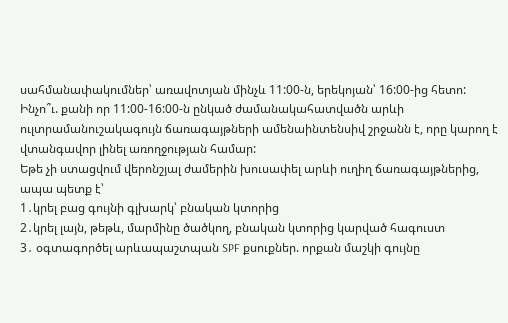սահմանափակումներ՝ առավոտյան մինչև 11:00-ն, երեկոյան՝ 16:00-ից հետո: Ինչո՞ւ. քանի որ 11:00-16:00-ն ընկած ժամանակահատվածն արևի ուլտրամանուշակագույն ճառագայթների ամենաինտենսիվ շրջանն է, որը կարող է վտանգավոր լինել առողջության համար:
Եթե չի ստացվում վերոնշյալ ժամերին խուսափել արևի ուղիղ ճառագայթներից, ապա պետք է՝
1․կրել բաց գույնի գլխարկ՝ բնական կտորից
2․կրել լայն, թեթև, մարմինը ծածկող, բնական կտորից կարված հագուստ
3․ օգտագործել արևապաշտպան SPF քսուքներ. որքան մաշկի գույնը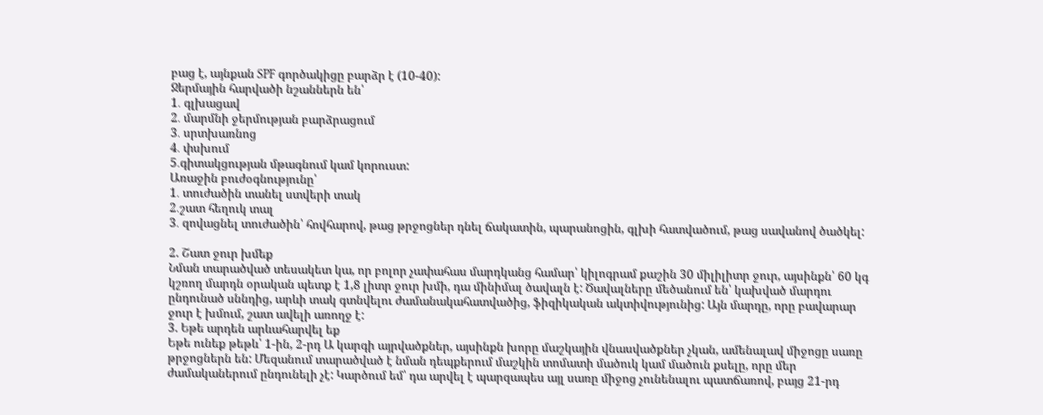բաց է, այնքան SPF գործակիցը բարձր է (10-40):
Ջերմային հարվածի նշաններն են՝
1․ գլխացավ
2․ մարմնի ջերմության բարձրացում
3․ սրտխառնոց
4․ փսխում
5․գիտակցության մթագնում կամ կորուստ:
Առաջին բուժօգնությունը՝
1․ տուժածին տանել ստվերի տակ
2․շատ հեղուկ տալ
3․ զովացնել տուժածին՝ հովհարով, թաց թրջոցներ դնել ճակատին, պարանոցին, գլխի հատվածում, թաց սավանով ծածկել:

2. Շատ ջուր խմեք
Նման տարածված տեսակետ կա, որ բոլոր չափահաս մարդկանց համար՝ կիլոգրամ քաշին 30 միլիլիտր ջուր, այսինքն՝ 60 կգ կշռող մարդն օրական պետք է 1,8 լիտր ջուր խմի, դա մինիմալ ծավալն է: Ծավալները մեծանում են՝ կախված մարդու ընդունած սննդից, արևի տակ գտնվելու ժամանակահատվածից, ֆիզիկական ակտիվությունից: Այն մարդը, որը բավարար ջուր է խմում, շատ ավելի առողջ է:
3. Եթե արդեն արևահարվել եք
Եթե ունեք թեթև՝ 1-ին, 2-րդ Ա կարգի այրվածքներ, այսինքն խորը մաշկային վնասվածքներ չկան, ամենալավ միջոցը սառը թրջոցներն են: Մեզանում տարածված է նման դեպքերում մաշկին տոմատի մածուկ կամ մածուն քսելը, որը մեր ժամականերում ընդունելի չէ: Կարծում եմ՝ դա արվել է պարզապես այլ սառը միջոց չունենալու պատճառով, բայց 21-րդ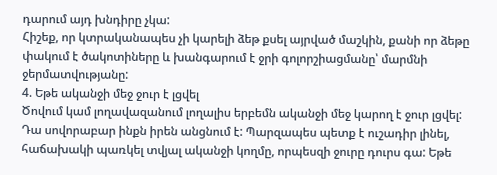դարում այդ խնդիրը չկա:
Հիշեք, որ կտրականապես չի կարելի ձեթ քսել այրված մաշկին, քանի որ ձեթը փակում է ծակոտիները և խանգարում է ջրի գոլորշիացմանը՝ մարմնի ջերմատվությանը:
4. Եթե ականջի մեջ ջուր է լցվել
Ծովում կամ լողավազանում լողալիս երբեմն ականջի մեջ կարող է ջուր լցվել: Դա սովորաբար ինքն իրեն անցնում է: Պարզապես պետք է ուշադիր լինել, հաճախակի պառկել տվյալ ականջի կողմը, որպեսզի ջուրը դուրս գա: Եթե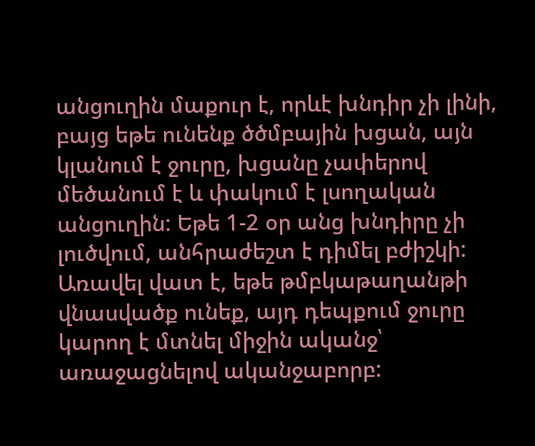անցուղին մաքուր է, որևէ խնդիր չի լինի, բայց եթե ունենք ծծմբային խցան, այն կլանում է ջուրը, խցանը չափերով մեծանում է և փակում է լսողական անցուղին: Եթե 1-2 օր անց խնդիրը չի լուծվում, անհրաժեշտ է դիմել բժիշկի: Առավել վատ է, եթե թմբկաթաղանթի վնասվածք ունեք, այդ դեպքում ջուրը կարող է մտնել միջին ականջ՝ առաջացնելով ականջաբորբ: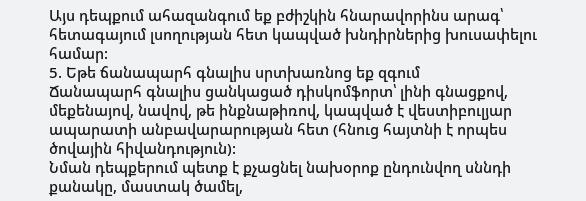Այս դեպքում ահազանգում եք բժիշկին հնարավորինս արագ՝ հետագայում լսողության հետ կապված խնդիրներից խուսափելու համար:
5. Եթե ճանապարհ գնալիս սրտխառնոց եք զգում
Ճանապարհ գնալիս ցանկացած դիսկոմֆորտ՝ լինի գնացքով, մեքենայով, նավով, թե ինքնաթիռով, կապված է վեստիբուլյար ապարատի անբավարարության հետ (հնուց հայտնի է որպես ծովային հիվանդություն):
Նման դեպքերում պետք է քչացնել նախօրոք ընդունվող սննդի քանակը, մաստակ ծամել,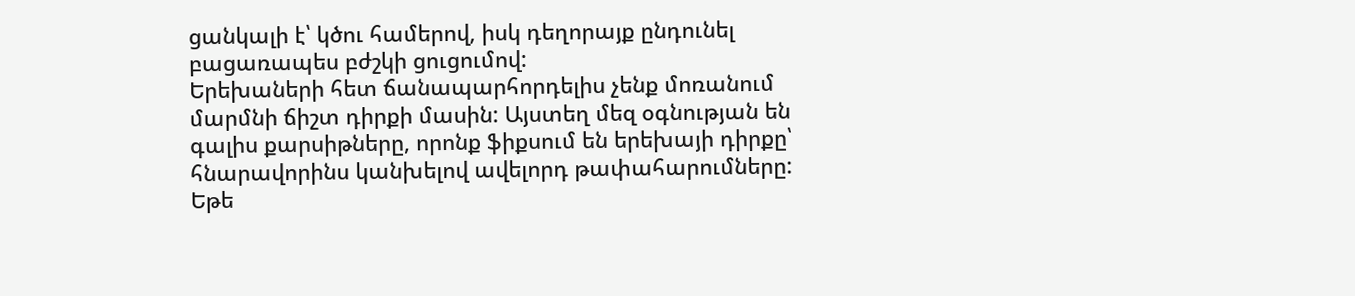ցանկալի է՝ կծու համերով, իսկ դեղորայք ընդունել բացառապես բժշկի ցուցումով:
Երեխաների հետ ճանապարհորդելիս չենք մոռանում մարմնի ճիշտ դիրքի մասին: Այստեղ մեզ օգնության են գալիս քարսիթները, որոնք ֆիքսում են երեխայի դիրքը՝ հնարավորինս կանխելով ավելորդ թափահարումները:
Եթե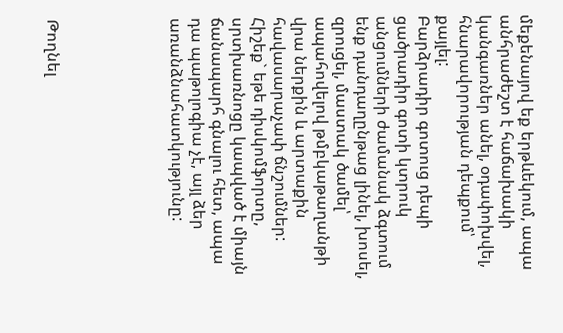մեքենայով եք երթևեկում, ապա անհրաժեշտ է հաճախակի կանգառներ անել, օդափոխվել, հնարավորության դեպքում՝ քայլել:
Բարձրադիր գոտուց դեպի ցածրադիր գոտի կտրուկ անցումների ժամանակ ձգտում ենք դանդաղընթաց լինել, խոսել, զրուցել, մաստակ ծամել՝ ապահովելով թմբկաթաղանթի վրա ներքին և արտաքին հավասարաչափ ճնշումներ:
Հիշեք` եթե դիսկոմֆորտը, սրտխառնոցը կապված է միայն ճանապարհ գնալու հետ, ապա դա պաթոլոգիա չէ, այլ ձեր առանձնահատկությունը:





Թողնել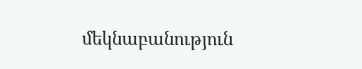մեկնաբանություն